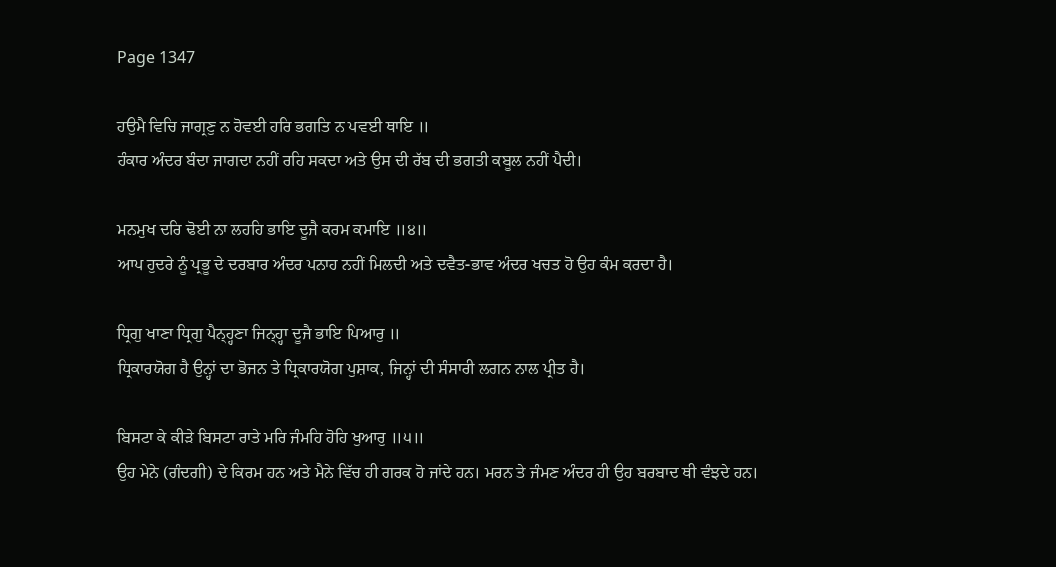Page 1347

ਹਉਮੈ ਵਿਚਿ ਜਾਗ੍ਰਣੁ ਨ ਹੋਵਈ ਹਰਿ ਭਗਤਿ ਨ ਪਵਈ ਥਾਇ ॥
ਹੰਕਾਰ ਅੰਦਰ ਬੰਦਾ ਜਾਗਦਾ ਨਹੀਂ ਰਹਿ ਸਕਦਾ ਅਤੇ ਉਸ ਦੀ ਰੱਬ ਦੀ ਭਗਤੀ ਕਬੂਲ ਨਹੀਂ ਪੈਦੀ।

ਮਨਮੁਖ ਦਰਿ ਢੋਈ ਨਾ ਲਹਹਿ ਭਾਇ ਦੂਜੈ ਕਰਮ ਕਮਾਇ ॥੪॥
ਆਪ ਹੁਦਰੇ ਨੂੰ ਪ੍ਰਭੂ ਦੇ ਦਰਬਾਰ ਅੰਦਰ ਪਨਾਹ ਨਹੀਂ ਮਿਲਦੀ ਅਤੇ ਦਵੈਤ-ਭਾਵ ਅੰਦਰ ਖਚਤ ਹੋ ਉਹ ਕੰਮ ਕਰਦਾ ਹੈ।

ਧ੍ਰਿਗੁ ਖਾਣਾ ਧ੍ਰਿਗੁ ਪੈਨ੍ਹ੍ਹਣਾ ਜਿਨ੍ਹ੍ਹਾ ਦੂਜੈ ਭਾਇ ਪਿਆਰੁ ॥
ਧ੍ਰਿਕਾਰਯੋਗ ਹੈ ਉਨ੍ਹਾਂ ਦਾ ਭੋਜਨ ਤੇ ਧ੍ਰਿਕਾਰਯੋਗ ਪੁਸ਼ਾਕ, ਜਿਨ੍ਹਾਂ ਦੀ ਸੰਸਾਰੀ ਲਗਨ ਨਾਲ ਪ੍ਰੀਤ ਹੈ।

ਬਿਸਟਾ ਕੇ ਕੀੜੇ ਬਿਸਟਾ ਰਾਤੇ ਮਰਿ ਜੰਮਹਿ ਹੋਹਿ ਖੁਆਰੁ ॥੫॥
ਉਹ ਮੇਨੇ (ਗੰਦਗੀ) ਦੇ ਕਿਰਮ ਹਨ ਅਤੇ ਮੈਨੇ ਵਿੱਚ ਹੀ ਗਰਕ ਹੋ ਜਾਂਦੇ ਹਨ। ਮਰਨ ਤੇ ਜੰਮਣ ਅੰਦਰ ਹੀ ਉਹ ਬਰਬਾਦ ਥੀ ਵੰਝਦੇ ਹਨ।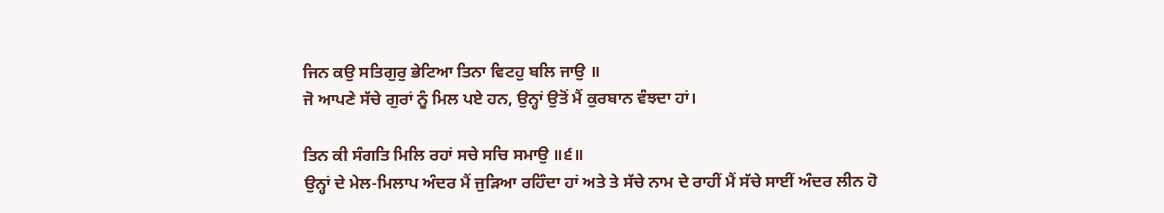ਜਿਨ ਕਉ ਸਤਿਗੁਰੁ ਭੇਟਿਆ ਤਿਨਾ ਵਿਟਹੁ ਬਲਿ ਜਾਉ ॥
ਜੋ ਆਪਣੇ ਸੱਚੇ ਗੁਰਾਂ ਨੂੰ ਮਿਲ ਪਏ ਹਨ, ਉਨ੍ਹਾਂ ਉਤੋਂ ਮੈਂ ਕੁਰਬਾਨ ਵੰਝਦਾ ਹਾਂ।

ਤਿਨ ਕੀ ਸੰਗਤਿ ਮਿਲਿ ਰਹਾਂ ਸਚੇ ਸਚਿ ਸਮਾਉ ॥੬॥
ਉਨ੍ਹਾਂ ਦੇ ਮੇਲ-ਮਿਲਾਪ ਅੰਦਰ ਮੈਂ ਜੁੜਿਆ ਰਹਿੰਦਾ ਹਾਂ ਅਤੇ ਤੇ ਸੱਚੇ ਨਾਮ ਦੇ ਰਾਹੀਂ ਮੈਂ ਸੱਚੇ ਸਾਈਂ ਅੰਦਰ ਲੀਨ ਹੋ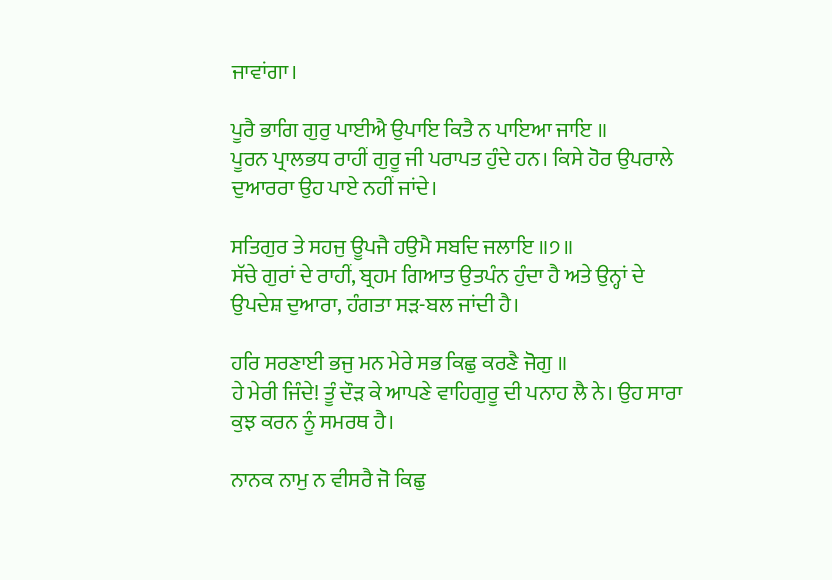ਜਾਵਾਂਗਾ।

ਪੂਰੈ ਭਾਗਿ ਗੁਰੁ ਪਾਈਐ ਉਪਾਇ ਕਿਤੈ ਨ ਪਾਇਆ ਜਾਇ ॥
ਪੂਰਨ ਪ੍ਰਾਲਭਧ ਰਾਹੀਂ ਗੁਰੂ ਜੀ ਪਰਾਪਤ ਹੁੰਦੇ ਹਨ। ਕਿਸੇ ਹੋਰ ਉਪਰਾਲੇ ਦੁਆਰਰਾ ਉਹ ਪਾਏ ਨਹੀਂ ਜਾਂਦੇ।

ਸਤਿਗੁਰ ਤੇ ਸਹਜੁ ਊਪਜੈ ਹਉਮੈ ਸਬਦਿ ਜਲਾਇ ॥੭॥
ਸੱਚੇ ਗੁਰਾਂ ਦੇ ਰਾਹੀਂ, ਬ੍ਰਹਮ ਗਿਆਤ ਉਤਪੰਨ ਹੁੰਦਾ ਹੈ ਅਤੇ ਉਨ੍ਹਾਂ ਦੇ ਉਪਦੇਸ਼ ਦੁਆਰਾ, ਹੰਗਤਾ ਸੜ-ਬਲ ਜਾਂਦੀ ਹੈ।

ਹਰਿ ਸਰਣਾਈ ਭਜੁ ਮਨ ਮੇਰੇ ਸਭ ਕਿਛੁ ਕਰਣੈ ਜੋਗੁ ॥
ਹੇ ਮੇਰੀ ਜਿੰਦੇ! ਤੂੰ ਦੌੜ ਕੇ ਆਪਣੇ ਵਾਹਿਗੁਰੂ ਦੀ ਪਨਾਹ ਲੈ ਨੇ। ਉਹ ਸਾਰਾ ਕੁਝ ਕਰਨ ਨੂੰ ਸਮਰਥ ਹੈ।

ਨਾਨਕ ਨਾਮੁ ਨ ਵੀਸਰੈ ਜੋ ਕਿਛੁ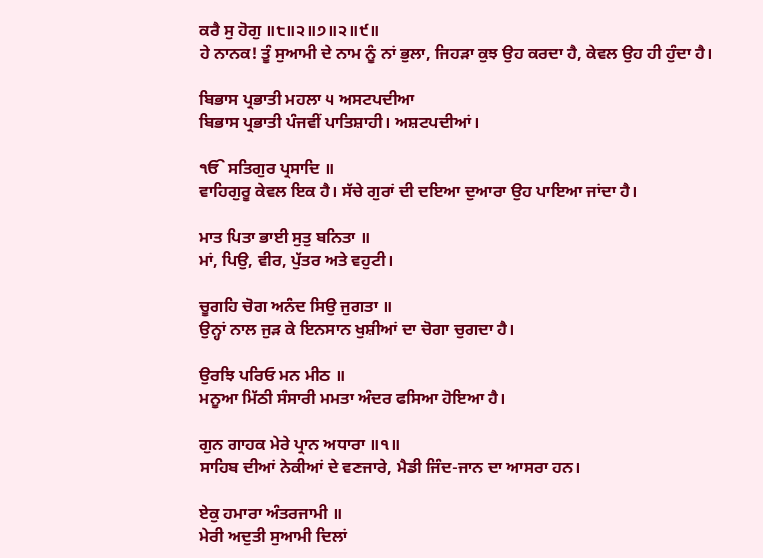ਕਰੈ ਸੁ ਹੋਗੁ ॥੮॥੨॥੭॥੨॥੯॥
ਹੇ ਨਾਨਕ! ਤੂੰ ਸੁਆਮੀ ਦੇ ਨਾਮ ਨੂੰ ਨਾਂ ਭੁਲਾ, ਜਿਹੜਾ ਕੁਝ ਉਹ ਕਰਦਾ ਹੈ, ਕੇਵਲ ਉਹ ਹੀ ਹੁੰਦਾ ਹੈ।

ਬਿਭਾਸ ਪ੍ਰਭਾਤੀ ਮਹਲਾ ੫ ਅਸਟਪਦੀਆ
ਬਿਭਾਸ ਪ੍ਰਭਾਤੀ ਪੰਜਵੀਂ ਪਾਤਿਸ਼ਾਹੀ। ਅਸ਼ਟਪਦੀਆਂ।

ੴ ਸਤਿਗੁਰ ਪ੍ਰਸਾਦਿ ॥
ਵਾਹਿਗੁਰੂ ਕੇਵਲ ਇਕ ਹੈ। ਸੱਚੇ ਗੁਰਾਂ ਦੀ ਦਇਆ ਦੁਆਰਾ ਉਹ ਪਾਇਆ ਜਾਂਦਾ ਹੈ।

ਮਾਤ ਪਿਤਾ ਭਾਈ ਸੁਤੁ ਬਨਿਤਾ ॥
ਮਾਂ, ਪਿਉ, ਵੀਰ, ਪੁੱਤਰ ਅਤੇ ਵਹੁਟੀ।

ਚੂਗਹਿ ਚੋਗ ਅਨੰਦ ਸਿਉ ਜੁਗਤਾ ॥
ਉਨ੍ਹਾਂ ਨਾਲ ਜੁੜ ਕੇ ਇਨਸਾਨ ਖੁਸ਼ੀਆਂ ਦਾ ਚੋਗਾ ਚੁਗਦਾ ਹੈ।

ਉਰਝਿ ਪਰਿਓ ਮਨ ਮੀਠ ॥
ਮਨੂਆ ਮਿੱਠੀ ਸੰਸਾਰੀ ਮਮਤਾ ਅੰਦਰ ਫਸਿਆ ਹੋਇਆ ਹੈ।

ਗੁਨ ਗਾਹਕ ਮੇਰੇ ਪ੍ਰਾਨ ਅਧਾਰਾ ॥੧॥
ਸਾਹਿਬ ਦੀਆਂ ਨੇਕੀਆਂ ਦੇ ਵਣਜਾਰੇ, ਮੈਡੀ ਜਿੰਦ-ਜਾਨ ਦਾ ਆਸਰਾ ਹਨ।

ਏਕੁ ਹਮਾਰਾ ਅੰਤਰਜਾਮੀ ॥
ਮੇਰੀ ਅਦੁਤੀ ਸੁਆਮੀ ਦਿਲਾਂ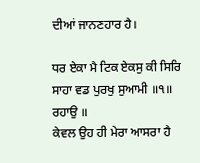ਦੀਆਂ ਜਾਨਣਹਾਰ ਹੈ।

ਧਰ ਏਕਾ ਮੈ ਟਿਕ ਏਕਸੁ ਕੀ ਸਿਰਿ ਸਾਹਾ ਵਡ ਪੁਰਖੁ ਸੁਆਮੀ ॥੧॥ ਰਹਾਉ ॥
ਕੇਵਲ ਉਹ ਹੀ ਮੇਰਾ ਆਸਰਾ ਹੈ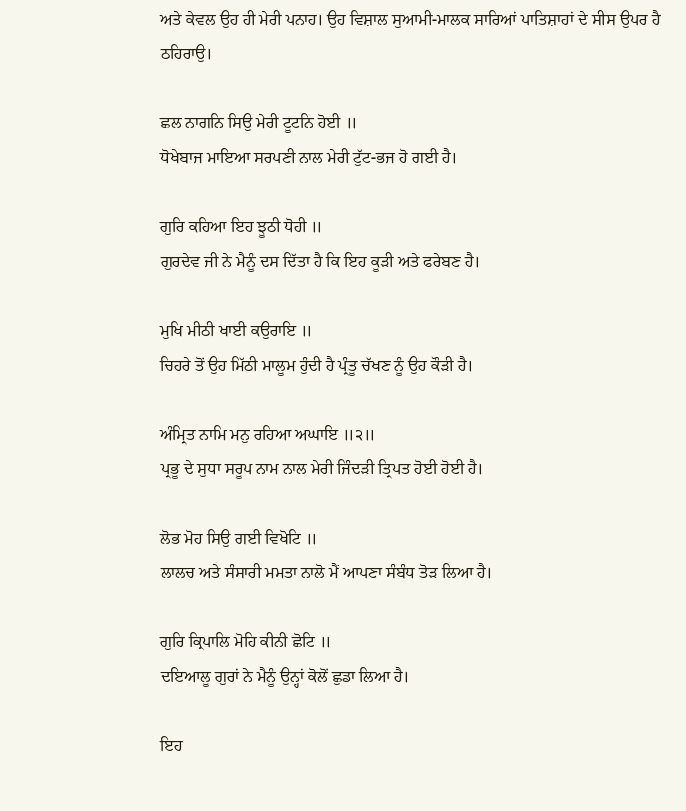ਅਤੇ ਕੇਵਲ ਉਹ ਹੀ ਮੇਰੀ ਪਨਾਹ। ਉਹ ਵਿਸ਼ਾਲ ਸੁਆਮੀ-ਮਾਲਕ ਸਾਰਿਆਂ ਪਾਤਿਸ਼ਾਹਾਂ ਦੇ ਸੀਸ ਉਪਰ ਹੈ ਠਹਿਰਾਉ।

ਛਲ ਨਾਗਨਿ ਸਿਉ ਮੇਰੀ ਟੂਟਨਿ ਹੋਈ ॥
ਧੋਖੇਬਾਜ ਮਾਇਆ ਸਰਪਣੀ ਨਾਲ ਮੇਰੀ ਟੁੱਟ-ਭਜ ਹੋ ਗਈ ਹੈ।

ਗੁਰਿ ਕਹਿਆ ਇਹ ਝੂਠੀ ਧੋਹੀ ॥
ਗੁਰਦੇਵ ਜੀ ਨੇ ਮੈਨੂੰ ਦਸ ਦਿੱਤਾ ਹੈ ਕਿ ਇਹ ਕੂੜੀ ਅਤੇ ਫਰੇਬਣ ਹੈ।

ਮੁਖਿ ਮੀਠੀ ਖਾਈ ਕਉਰਾਇ ॥
ਚਿਹਰੇ ਤੋਂ ਉਹ ਮਿੱਠੀ ਮਾਲੂਮ ਹੁੰਦੀ ਹੈ ਪ੍ਰੰਤੂ ਚੱਖਣ ਨੂੰ ਉਹ ਕੌੜੀ ਹੈ।

ਅੰਮ੍ਰਿਤ ਨਾਮਿ ਮਨੁ ਰਹਿਆ ਅਘਾਇ ॥੨॥
ਪ੍ਰਭੂ ਦੇ ਸੁਧਾ ਸਰੂਪ ਨਾਮ ਨਾਲ ਮੇਰੀ ਜਿੰਦੜੀ ਤ੍ਰਿਪਤ ਹੋਈ ਹੋਈ ਹੈ।

ਲੋਭ ਮੋਹ ਸਿਉ ਗਈ ਵਿਖੋਟਿ ॥
ਲਾਲਚ ਅਤੇ ਸੰਸਾਰੀ ਮਮਤਾ ਨਾਲੋ ਮੈਂ ਆਪਣਾ ਸੰਬੰਧ ਤੋੜ ਲਿਆ ਹੈ।

ਗੁਰਿ ਕ੍ਰਿਪਾਲਿ ਮੋਹਿ ਕੀਨੀ ਛੋਟਿ ॥
ਦਇਆਲੂ ਗੁਰਾਂ ਨੇ ਮੈਨੂੰ ਉਨ੍ਹਾਂ ਕੋਲੋਂ ਛੁਡਾ ਲਿਆ ਹੈ।

ਇਹ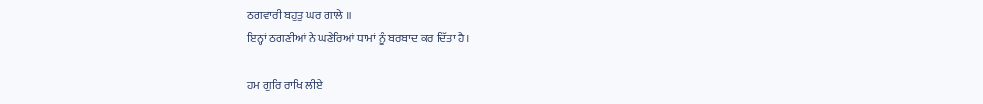ਠਗਵਾਰੀ ਬਹੁਤੁ ਘਰ ਗਾਲੇ ॥
ਇਨ੍ਹਾਂ ਠਗਣੀਆਂ ਨੇ ਘਣੇਰਿਆਂ ਧਾਮਾਂ ਨੂੰ ਬਰਬਾਦ ਕਰ ਦਿੱਤਾ ਹੈ।

ਹਮ ਗੁਰਿ ਰਾਖਿ ਲੀਏ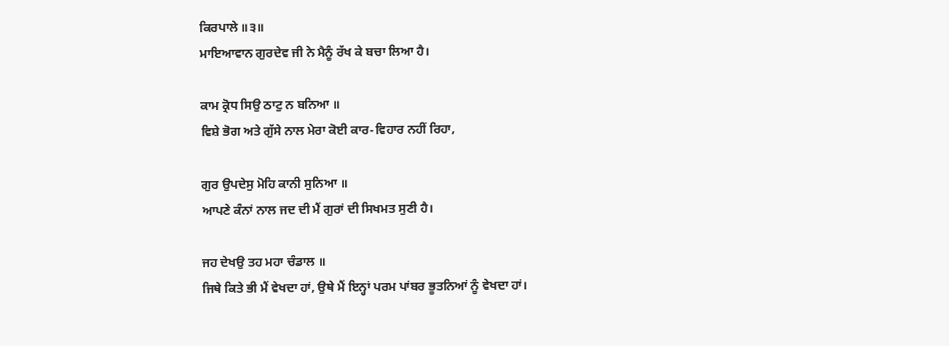ਕਿਰਪਾਲੇ ॥੩॥
ਮਾਇਆਵਾਨ ਗੁਰਦੇਵ ਜੀ ਨੇ ਮੈਨੂੰ ਰੱਖ ਕੇ ਬਚਾ ਲਿਆ ਹੈ।

ਕਾਮ ਕ੍ਰੋਧ ਸਿਉ ਠਾਟੁ ਨ ਬਨਿਆ ॥
ਵਿਸ਼ੇ ਭੋਗ ਅਤੇ ਗੁੱਸੇ ਨਾਲ ਮੇਰਾ ਕੋਈ ਕਾਰ-ਵਿਹਾਰ ਨਹੀਂ ਰਿਹਾ,

ਗੁਰ ਉਪਦੇਸੁ ਮੋਹਿ ਕਾਨੀ ਸੁਨਿਆ ॥
ਆਪਣੇ ਕੰਨਾਂ ਨਾਲ ਜਦ ਦੀ ਮੈਂ ਗੁਰਾਂ ਦੀ ਸਿਖਮਤ ਸੁਣੀ ਹੈ।

ਜਹ ਦੇਖਉ ਤਹ ਮਹਾ ਚੰਡਾਲ ॥
ਜਿਥੇ ਕਿਤੇ ਭੀ ਮੈਂ ਵੇਖਦਾ ਹਾਂ, ਉਥੇ ਮੈਂ ਇਨ੍ਹਾਂ ਪਰਮ ਪਾਂਬਰ ਭੂਤਨਿਆਂ ਨੂੰ ਵੇਖਦਾ ਹਾਂ।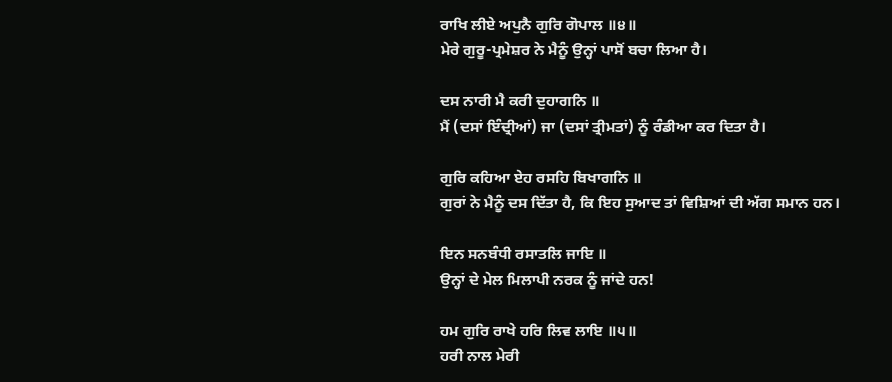ਰਾਖਿ ਲੀਏ ਅਪੁਨੈ ਗੁਰਿ ਗੋਪਾਲ ॥੪॥
ਮੇਰੇ ਗੁਰੂ-ਪ੍ਰਮੇਸ਼ਰ ਨੇ ਮੈਨੂੰ ਉਨ੍ਹਾਂ ਪਾਸੋਂ ਬਚਾ ਲਿਆ ਹੈ।

ਦਸ ਨਾਰੀ ਮੈ ਕਰੀ ਦੁਹਾਗਨਿ ॥
ਮੈਂ (ਦਸਾਂ ਇੰਦ੍ਰੀਆਂ) ਜਾ (ਦਸਾਂ ਤ੍ਰੀਮਤਾਂ) ਨੂੰ ਰੰਡੀਆ ਕਰ ਦਿਤਾ ਹੈ।

ਗੁਰਿ ਕਹਿਆ ਏਹ ਰਸਹਿ ਬਿਖਾਗਨਿ ॥
ਗੁਰਾਂ ਨੇ ਮੈਨੂੰ ਦਸ ਦਿੱਤਾ ਹੈ, ਕਿ ਇਹ ਸੁਆਦ ਤਾਂ ਵਿਸ਼ਿਆਂ ਦੀ ਅੱਗ ਸਮਾਨ ਹਨ।

ਇਨ ਸਨਬੰਧੀ ਰਸਾਤਲਿ ਜਾਇ ॥
ਉਨ੍ਹਾਂ ਦੇ ਮੇਲ ਮਿਲਾਪੀ ਨਰਕ ਨੂੰ ਜਾਂਦੇ ਹਨ!

ਹਮ ਗੁਰਿ ਰਾਖੇ ਹਰਿ ਲਿਵ ਲਾਇ ॥੫॥
ਹਰੀ ਨਾਲ ਮੇਰੀ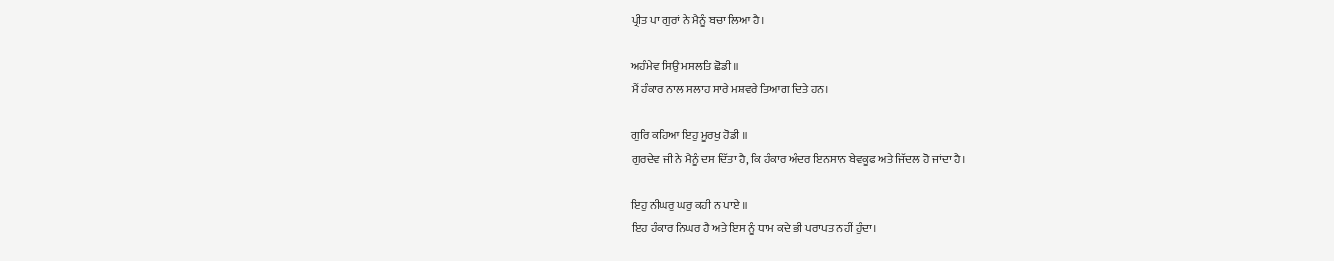ਪ੍ਰੀਤ ਪਾ ਗੁਰਾਂ ਨੇ ਮੈਨੂੰ ਬਚਾ ਲਿਆ ਹੈ।

ਅਹੰਮੇਵ ਸਿਉ ਮਸਲਤਿ ਛੋਡੀ ॥
ਮੈਂ ਹੰਕਾਰ ਨਾਲ ਸਲਾਹ ਸਾਰੇ ਮਸ਼ਵਰੇ ਤਿਆਗ ਦਿਤੇ ਹਨ।

ਗੁਰਿ ਕਹਿਆ ਇਹੁ ਮੂਰਖੁ ਹੋਡੀ ॥
ਗੁਰਦੇਵ ਜੀ ਨੇ ਮੈਨੂੰ ਦਸ ਦਿੱਤਾ ਹੈ, ਕਿ ਹੰਕਾਰ ਅੰਦਰ ਇਨਸਾਨ ਬੇਵਕੂਫ ਅਤੇ ਜਿੱਦਲ ਹੋ ਜਾਂਦਾ ਹੈ।

ਇਹੁ ਨੀਘਰੁ ਘਰੁ ਕਹੀ ਨ ਪਾਏ ॥
ਇਹ ਹੰਕਾਰ ਨਿਘਰ ਹੈ ਅਤੇ ਇਸ ਨੂੰ ਧਾਮ ਕਦੇ ਭੀ ਪਰਾਪਤ ਨਹੀਂ ਹੁੰਦਾ।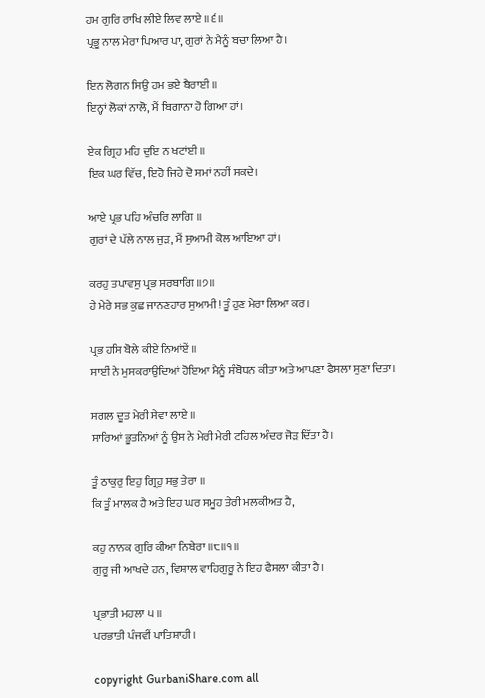ਹਮ ਗੁਰਿ ਰਾਖਿ ਲੀਏ ਲਿਵ ਲਾਏ ॥੬॥
ਪ੍ਰਭੂ ਨਾਲ ਮੇਰਾ ਪਿਆਰ ਪਾ, ਗੁਰਾਂ ਨੇ ਮੈਨੂੰ ਬਚਾ ਲਿਆ ਹੈ।

ਇਨ ਲੋਗਨ ਸਿਉ ਹਮ ਭਏ ਬੈਰਾਈ ॥
ਇਨ੍ਹਾਂ ਲੋਕਾਂ ਨਾਲੋ, ਮੈਂ ਬਿਗਾਨਾ ਹੋ ਗਿਆ ਹਾਂ।

ਏਕ ਗ੍ਰਿਹ ਮਹਿ ਦੁਇ ਨ ਖਟਾਂਈ ॥
ਇਕ ਘਰ ਵਿੱਚ, ਇਹੋ ਜਿਹੇ ਦੋ ਸਮਾਂ ਨਹੀਂ ਸਕਦੇ।

ਆਏ ਪ੍ਰਭ ਪਹਿ ਅੰਚਰਿ ਲਾਗਿ ॥
ਗੁਰਾਂ ਦੇ ਪੱਲੇ ਨਾਲ ਜੁੜ, ਮੈਂ ਸੁਆਮੀ ਕੋਲ ਆਇਆ ਹਾਂ।

ਕਰਹੁ ਤਪਾਵਸੁ ਪ੍ਰਭ ਸਰਬਾਗਿ ॥੭॥
ਹੇ ਮੇਰੇ ਸਭ ਕੁਛ ਜਾਨਣਹਾਰ ਸੁਆਮੀ! ਤੂੰ ਹੁਣ ਮੇਰਾ ਲਿਆ ਕਰ।

ਪ੍ਰਭ ਹਸਿ ਬੋਲੇ ਕੀਏ ਨਿਆਂਏਂ ॥
ਸਾਈਂ ਨੇ ਮੁਸਕਰਾਉਦਿਆਂ ਹੋਇਆ ਮੈਨੂੰ ਸੰਬੋਧਨ ਕੀਤਾ ਅਤੇ ਆਪਣਾ ਫੈਸਲਾ ਸੁਣਾ ਦਿਤਾ।

ਸਗਲ ਦੂਤ ਮੇਰੀ ਸੇਵਾ ਲਾਏ ॥
ਸਾਰਿਆਂ ਭੂਤਨਿਆਂ ਨੂੰ ਉਸ ਨੇ ਮੇਰੀ ਮੇਰੀ ਟਹਿਲ ਅੰਦਰ ਜੋੜ ਦਿੱਤਾ ਹੈ।

ਤੂੰ ਠਾਕੁਰੁ ਇਹੁ ਗ੍ਰਿਹੁ ਸਭੁ ਤੇਰਾ ॥
ਕਿ ਤੂੰ ਮਾਲਕ ਹੈ ਅਤੇ ਇਹ ਘਰ ਸਮੂਹ ਤੇਰੀ ਮਲਕੀਅਤ ਹੈ,

ਕਹੁ ਨਾਨਕ ਗੁਰਿ ਕੀਆ ਨਿਬੇਰਾ ॥੮॥੧॥
ਗੁਰੂ ਜੀ ਆਖਦੇ ਹਨ, ਵਿਸ਼ਾਲ ਵਾਹਿਗੁਰੂ ਨੇ ਇਹ ਫੈਸਲਾ ਕੀਤਾ ਹੈ।

ਪ੍ਰਭਾਤੀ ਮਹਲਾ ੫ ॥
ਪਰਭਾਤੀ ਪੰਜਵੀਂ ਪਾਤਿਸ਼ਾਹੀ।

copyright GurbaniShare.com all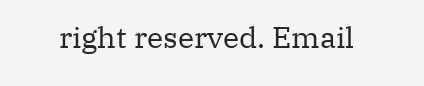right reserved. Email